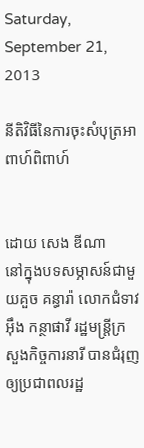Saturday, September 21, 2013

នីតិវិធីនៃការចុះសំបុត្រអាពាហ៍ពិពាហ៍


ដោយ សេង ឌីណា
នៅក្នុងបទសម្ភាសន៍ជាមួយគួច គន្ធារ៉ា លោកជំទាវ អ៊ឹង កន្ថាផាវី រដ្ឋមន្រ្តីក្រសួងកិច្ចការនារី បានជំរុញឲ្យប្រជាពលរដ្ឋ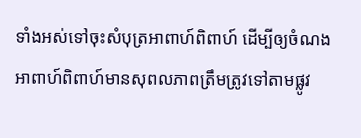ទាំងអស់ទៅចុះសំបុត្រអាពាហ៍ពិពាហ៍ ដើម្បីឲ្យចំណងអាពាហ៍ពិពាហ៍មានសុពលភាពត្រឹមត្រូវទៅតាមផ្លូវ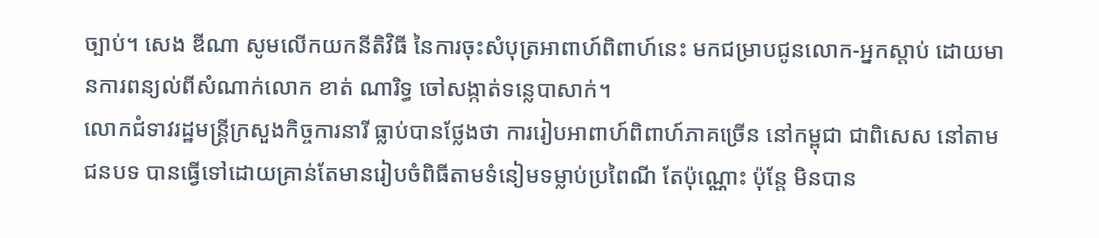ច្បាប់។ សេង ឌីណា សូមលើកយកនីតិវិធី នៃការចុះសំបុត្រអាពាហ៍ពិពាហ៍នេះ មកជម្រាបជូនលោក-អ្នកស្តាប់ ដោយមានការពន្យល់ពីសំណាក់លោក ខាត់ ណារិទ្ធ ចៅសង្កាត់ទន្លេបាសាក់។
លោកជំទាវរដ្ឋមន្រ្តីក្រសួងកិច្ចការនារី ធ្លាប់បានថ្លែងថា ការរៀបអាពាហ៍ពិពាហ៍ភាគច្រើន នៅកម្ពុជា ជាពិសេស នៅតាមជនបទ បានធ្វើទៅដោយគ្រាន់តែមានរៀបចំពិធីតាមទំនៀមទម្លាប់ប្រពៃណី តែប៉ុណ្ណោះ ប៉ុន្តែ មិនបាន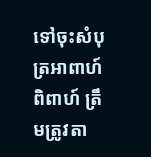ទៅចុះសំបុត្រអាពាហ៍ពិពាហ៍ ត្រឹមត្រូវតា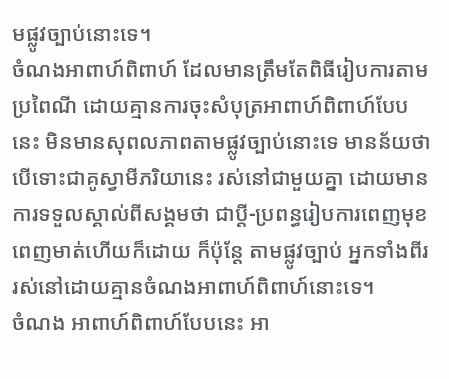មផ្លូវច្បាប់នោះទេ។
ចំណងអាពាហ៍ពិពាហ៍ ដែលមានត្រឹមតែពិធីរៀបការតាមប្រពៃណី ដោយគ្មានការចុះសំបុត្រអាពាហ៍ពិពាហ៍បែបនេះ មិនមានសុពលភាពតាមផ្លូវច្បាប់នោះទេ មានន័យថា បើទោះជាគូស្វាមីភរិយានេះ រស់នៅជាមួយគ្នា ដោយមានការទទួលស្គាល់ពីសង្គមថា ជាប្តី-ប្រពន្ធរៀបការពេញមុខពេញមាត់ហើយក៏ដោយ ក៏ប៉ុន្តែ តាមផ្លូវច្បាប់ អ្នកទាំងពីររស់នៅដោយគ្មានចំណងអាពាហ៍ពិពាហ៍នោះទេ។
ចំណង អាពាហ៍ពិពាហ៍បែបនេះ អា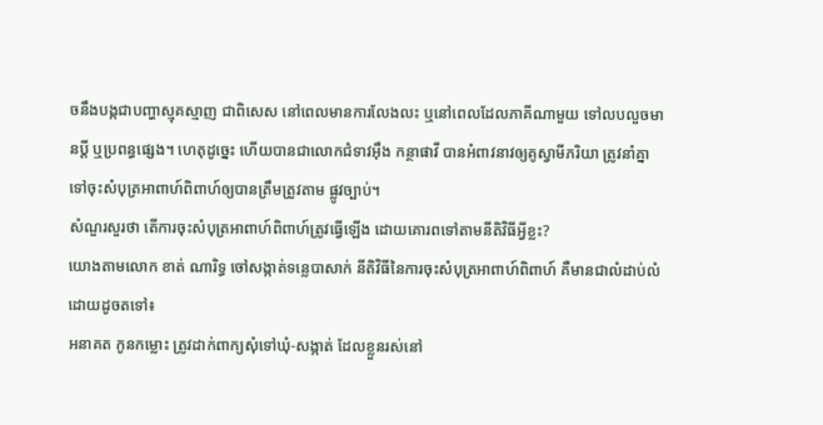ចនឹងបង្កជាបញ្ហាស្មុគស្មាញ ជាពិសេស នៅពេលមានការលែងលះ ឬនៅពេលដែលភាគីណាមួយ ទៅលបលួចមានប្តី ឬប្រពន្ធផ្សេង។ ហេតុដូច្នេះ ហើយបានជាលោកជំទាវអ៊ឹង កន្ថាផាវី បានអំពាវនាវឲ្យគូស្វាមីភរិយា ត្រូវនាំគ្នាទៅចុះសំបុត្រអាពាហ៍ពិពាហ៍ឲ្យបានត្រឹមត្រូវតាម ផ្លូវច្បាប់។
សំណួរសួរថា តើការចុះសំបុត្រអាពាហ៍ពិពាហ៍ត្រូវធ្វើឡើង ដោយគោរពទៅតាមនីតិវិធីអ្វីខ្លះ?
យោងតាមលោក ខាត់ ណារិទ្ធ ចៅសង្កាត់ទន្លេបាសាក់ នីតិវិធីនៃការចុះសំបុត្រអាពាហ៍ពិពាហ៍ គឺមានជាលំដាប់លំដោយដូចតទៅ៖
អនាគត កូនកម្លោះ ត្រូវដាក់ពាក្យសុំទៅឃុំ-សង្កាត់ ដែលខ្លួនរស់នៅ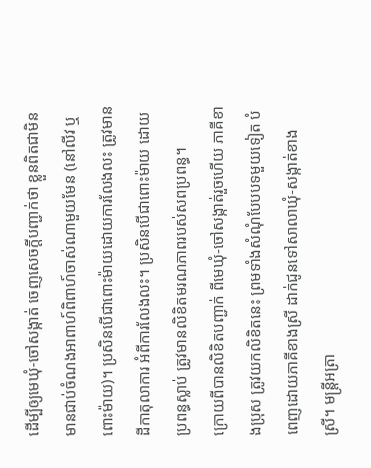ដើម្បីឲ្យមេឃុំ-ចៅសង្កាត់ ចេញសេចក្តីបញ្ជាក់ថា ខ្លួនពិតជាមិនមានជាប់ចំណងអាពាហ៍ពិពាហ៍ចាស់ណាមួយមែន (នៅលីវ ឬពោះម៉ាយ)។ ប្រសិនបើជាពោះម៉ាយដោយការលែងលះ ត្រូវមានដីកាតុលាការ អំពីការលែងលះ។ ប្រសិនបើជាពោះម៉ាយ ដោយប្រពន្ធស្លាប់ ត្រូវមានលិខិតមរណភាពរបស់សពប្រពន្ធ។
ក្រោយពីបានលិខិតបញ្ជាក់ ពីមេឃុំ-ចៅសង្កាត់រួចហើយ ភាគីខាងប្រុស ត្រូវយកលិខិតនេះ ព្រមទាំងសំណុំបែបបទមួយទៀត បំពេញដោយភាគីខាងស្រី ដាក់ជូនទៅសាលាឃុំ-សង្កាត់ខាងស្រី។ មន្រ្តីអត្រា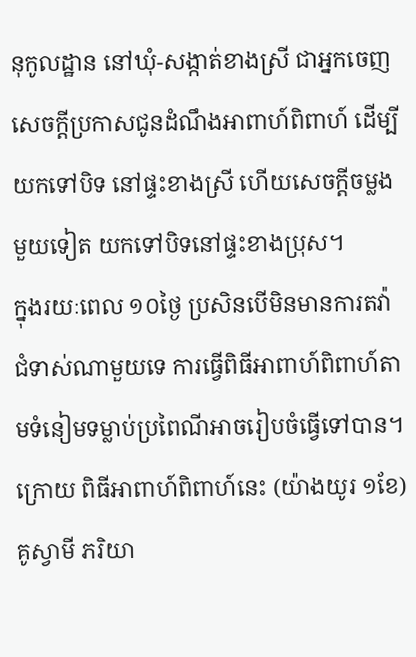នុកូលដ្ឋាន នៅឃុំ-សង្កាត់ខាងស្រី ជាអ្នកចេញសេចក្តីប្រកាសជូនដំណឹងអាពាហ៍ពិពាហ៍ ដើម្បីយកទៅបិទ នៅផ្ទះខាងស្រី ហើយសេចក្តីចម្លងមួយទៀត យកទៅបិទនៅផ្ទះខាងប្រុស។
ក្នុងរយៈពេល ១០ថ្ងៃ ប្រសិនបើមិនមានការតវ៉ាជំទាស់ណាមួយទេ ការធ្វើពិធីអាពាហ៍ពិពាហ៍តាមទំនៀមទម្លាប់ប្រពៃណីអាចរៀបចំធ្វើទៅបាន។
ក្រោយ ពិធីអាពាហ៍ពិពាហ៍នេះ (យ៉ាងយូរ ១ខែ) គូស្វាមី ភរិយា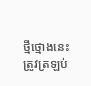ថ្មីថ្មោងនេះ ត្រូវត្រឡប់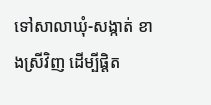ទៅសាលាឃុំ-សង្កាត់ ខាងស្រីវិញ ដើម្បីផ្តិត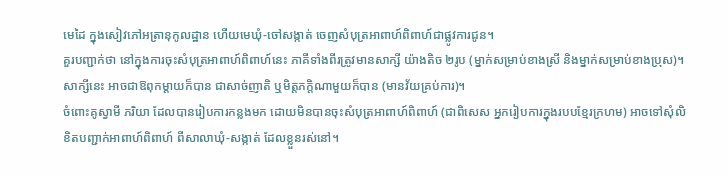មេដៃ ក្នុងសៀវភៅអត្រានុកូលដ្ឋាន ហើយមេឃុំ-ចៅសង្កាត់ ចេញសំបុត្រអាពាហ៍ពិពាហ៍ជាផ្លូវការជូន។
គួរបញ្ជាក់ថា នៅក្នុងការចុះសំបុត្រអាពាហ៍ពិពាហ៍នេះ ភាគីទាំងពីរត្រូវមានសាក្សី យ៉ាងតិច ២រូប (ម្នាក់សម្រាប់ខាងស្រី និងម្នាក់សម្រាប់ខាងប្រុស)។ សាក្សីនេះ អាចជាឱពុកម្តាយក៏បាន ជាសាច់ញាតិ ឬមិត្តភក្តិណាមួយក៏បាន (មានវ័យគ្រប់ការ)។
ចំពោះគូស្វាមី ភរិយា ដែលបានរៀបការកន្លងមក ដោយមិនបានចុះសំបុត្រអាពាហ៍ពិពាហ៍ (ជាពិសេស អ្នករៀបការក្នុងរបបខ្មែរក្រហម) អាចទៅសុំលិខិតបញ្ជាក់អាពាហ៍ពិពាហ៍ ពីសាលាឃុំ-សង្កាត់ ដែលខ្លួនរស់នៅ។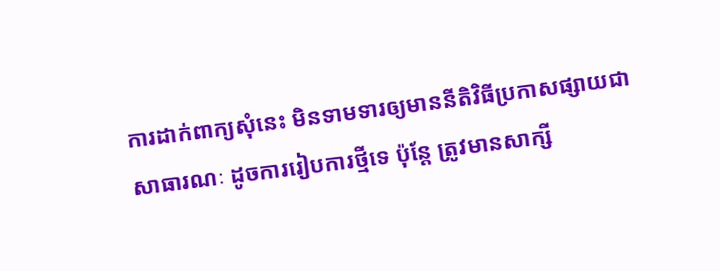ការដាក់ពាក្យសុំនេះ មិនទាមទារឲ្យមាននីតិវិធីប្រកាសផ្សាយជាសាធារណៈ ដូចការរៀបការថ្មីទេ ប៉ុន្តែ ត្រូវមានសាក្សី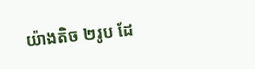យ៉ាងតិច ២រូប ដែ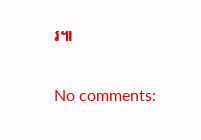រ៕

No comments: